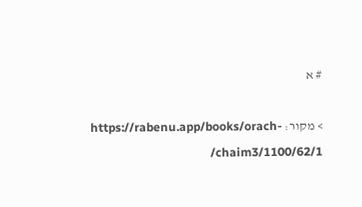# א

> מקור: https://rabenu.app/books/orach-chaim3/1100/62/1/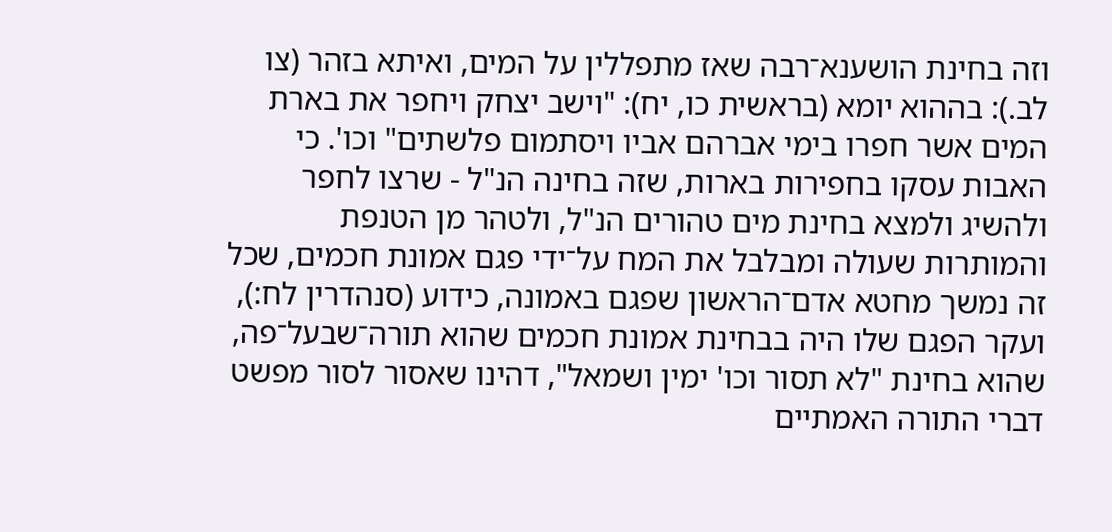וזה בחינת הושענא־רבה שאז מתפללין על המים, ואיתא בזהר (צו לב.): בההוא יומא (בראשית כו, יח): "וישב יצחק ויחפר את בארת המים אשר חפרו בימי אברהם אביו ויסתמום פלשתים" וכו'. כי האבות עסקו בחפירות בארות, שזה בחינה הנ"ל - שרצו לחפר ולהשיג ולמצא בחינת מים טהורים הנ"ל, ולטהר מן הטנפת והמותרות שעולה ומבלבל את המח על־ידי פגם אמונת חכמים, שכל זה נמשך מחטא אדם־הראשון שפגם באמונה, כידוע (סנהדרין לח:), ועקר הפגם שלו היה בבחינת אמונת חכמים שהוא תורה־שבעל־פה, שהוא בחינת "לא תסור וכו' ימין ושמאל", דהינו שאסור לסור מפשט דברי התורה האמתיים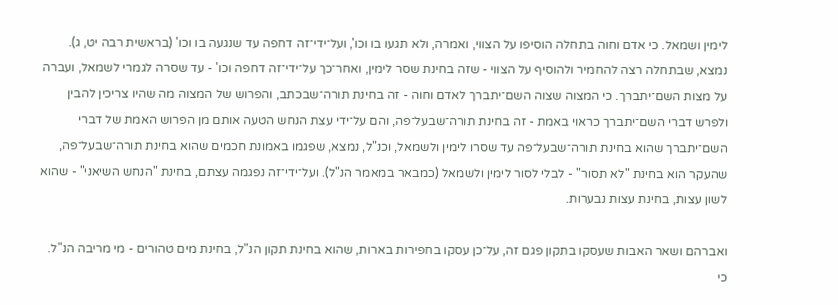לימין ושמאל. כי אדם וחוה בתחלה הוסיפו על הצווי, ואמרה, ולא תגעו בו וכו', ועל־ידי־זה דחפה עד שנגעה בו וכו' (בראשית רבה יט, ג). נמצא, שבתחלה רצה להחמיר ולהוסיף על הצווי - שזה בחינת שסר לימין, ואחר־כך על־ידי־זה דחפה וכו' - עד שסרה לגמרי לשמאל, ועברה על מצות השם־יתברך. כי המצוה שצוה השם־יתברך לאדם וחוה - זה בחינת תורה־שבכתב, והפרוש של המצוה מה שהיו צריכין להבין ולפרש דברי השם־יתברך כראוי באמת - זה בחינת תורה־שבעל־פה, והם על־ידי עצת הנחש הטעה אותם מן הפרוש האמת של דברי השם־יתברך שהוא בחינת תורה־שבעל־פה עד שסרו לימין ולשמאל, וכנ"ל, נמצא, שפגמו באמונת חכמים שהוא בחינת תורה־שבעל־פה, שהעקר הוא בחינת "לא תסור" - לבלי לסור לימין ולשמאל (כמבאר במאמר הנ"ל). ועל־ידי־זה נפגמה עצתם, בחינת "הנחש השיאני" - שהוא לשון עצות, בחינת עצות נבערות.

ואברהם ושאר האבות שעסקו בתקון פגם זה, על־כן עסקו בחפירות בארות, שהוא בחינת תקון הנ"ל, בחינת מים טהורים - מי מריבה הנ"ל. כי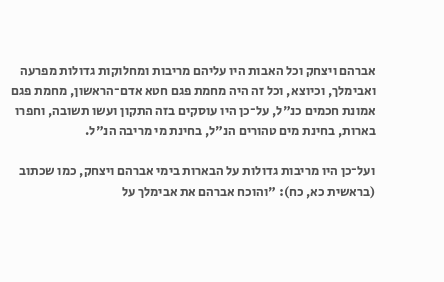אברהם ויצחק וכל האבות היו עליהם מריבות ומחלוקות גדולות מפרעה ואבימלך, וכיוצא, וכל זה היה מחמת פגם חטא אדם־הראשון, מחמת פגם אמונת חכמים כנ"ל, על־כן היו עוסקים בזה התקון ועשו תשובה, וחפרו בארות, בחינת מים טהורים הנ"ל, בחינת מי מריבה הנ"ל.

ועל־כן היו מריבות גדולות על הבארות בימי אברהם ויצחק, כמו שכתוב (בראשית כא, כח): "והוכח אברהם את אבימלך על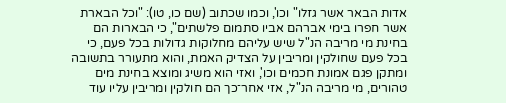אדות הבאר אשר גזלו" וכו', וכמו שכתוב (שם כו, טו): "וכל הבארת אשר חפרו בימי אברהם אביו סתמום פלשתים", כי הבארות הם בחינת מי מריבה הנ"ל שיש עליהם מחלוקות גדולות בכל פעם, כי בכל פעם שחולקין ומריבין על הצדיק האמת, והוא מתעורר בתשובה ומתקן פגם אמונת חכמים וכו', ואזי הוא משיג ומוצא בחינת מים טהורים, מי מריבה הנ"ל, אזי אחר־כך הם חולקין ומריבין עליו עוד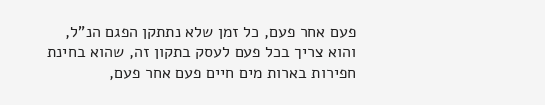פעם אחר פעם, כל זמן שלא נתתקן הפגם הנ"ל, והוא צריך בכל פעם לעסק בתקון זה, שהוא בחינת חפירות בארות מים חיים פעם אחר פעם,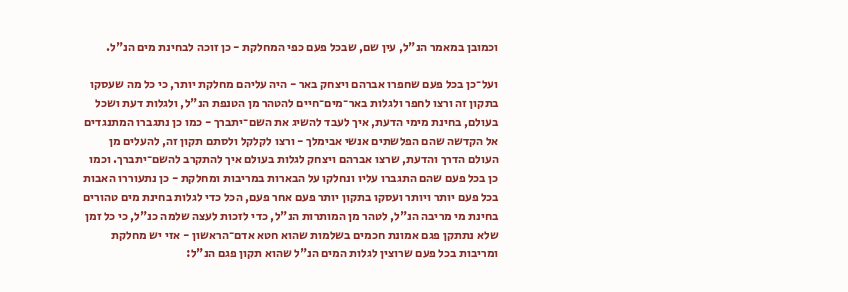וכמובן במאמר הנ"ל, עין שם, שבכל פעם כפי המחלקת - כן זוכה לבחינת מים הנ"ל.

ועל־כן בכל פעם שחפרו אברהם ויצחק באר - היה עליהם מחלקת יותר, כי כל מה שעסקו בתקון זה ורצו לחפר ולגלות באר־מים־חיים להטהר מן הטנפת הנ"ל, ולגלות דעת ושכל בעולם, בחינת מימי הדעת, איך לעבד להשיג את השם־יתברך - כמו כן נתגברו המתנגדים אל הקדשה שהם הפלשתים אנשי אבימלך - ורצו לקלקל ולסתם תקון זה, להעלים מן העולם הדרך והדעת, שרצו אברהם ויצחק לגלות בעולם איך להתקרב להשם־יתברך. וכמו כן בכל פעם שהם התגברו עליו ונחלקו על הבארות במריבות ומחלקת - כן נתעוררו האבות בכל פעם יותר ויותר ועסקו בתקון יותר פעם אחר פעם, הכל כדי לגלות בחינת מים טהורים בחינת מי מריבה הנ"ל, לטהר מן המותרות הנ"ל, כדי לזכות לעצה שלמה כנ"ל, כי כל זמן שלא נתתקן פגם אמונת חכמים בשלמות שהוא חטא אדם־הראשון - אזי יש מחלקת ומריבות בכל פעם שרוצין לגלות המים הנ"ל שהוא תקון פגם הנ"ל: